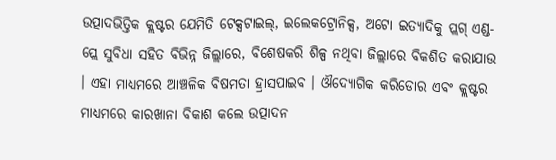ଉତ୍ପାଦଭିତ୍ତିକ କ୍ଲଷ୍ଟର ଯେମିତି ଟେକ୍ସଟାଇଲ୍, ଇଲେକଟ୍ରୋନିକ୍ସ, ଅଟୋ ଇତ୍ୟାଦିକୁ ପ୍ଲଗ୍ ଏଣ୍ଡ-ପ୍ଲେ ସୁବିଧା ସହିତ ବିଭିନ୍ନ ଜିଲ୍ଲାରେ, ବିଶେଷକରି ଶିଳ୍ପ ନଥିବା ଜିଲ୍ଲାରେ ବିକଶିତ କରାଯାଉ । ଏହା ମାଧ୍ୟମରେ ଆଞ୍ଚଳିକ ବିଷମତା ହ୍ରାସପାଇବ । ଔଦ୍ୟୋଗିକ କରିଡୋର ଏବଂ କ୍ଲଷ୍ଟର ମାଧ୍ୟମରେ କାରଖାନା ବିକାଶ କଲେ ଉତ୍ପାଦନ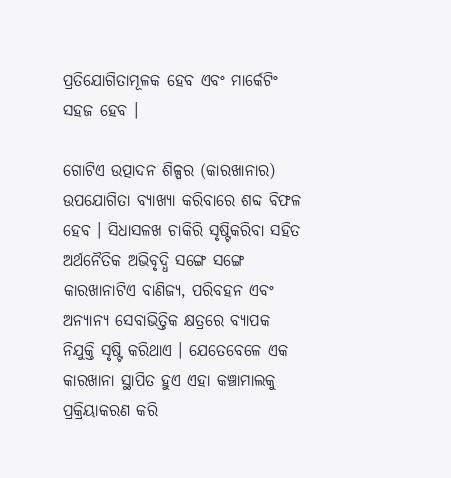ପ୍ରତିଯୋଗିତାମୂଳକ ହେବ ଏବଂ ମାର୍କେଟିଂ ସହଜ ହେବ ।

ଗୋଟିଏ ଉତ୍ପାଦନ ଶିଳ୍ପର (କାରଖାନାର) ଉପଯୋଗିତା ବ୍ୟାଖ୍ୟା କରିବାରେ ଶବ୍ଦ ବିଫଳ ହେବ । ସିଧାସଳଖ ଚାକିରି ସୃଷ୍ଟିକରିବା ସହିତ ଅର୍ଥନୈତିକ ଅଭିବୃଦ୍ଧି ସଙ୍ଗେ ସଙ୍ଗେ କାରଖାନାଟିଏ ବାଣିଜ୍ୟ, ପରିବହନ ଏବଂ ଅନ୍ୟାନ୍ୟ ସେବାଭିତ୍ତିକ କ୍ଷତ୍ରରେ ବ୍ୟାପକ ନିଯୁକ୍ତି ସୃଷ୍ଟି କରିଥାଏ । ଯେତେବେଳେ ଏକ କାରଖାନା ସ୍ଥାପିତ ହୁଏ ଏହା କଞ୍ଚାମାଲକୁ ପ୍ରକ୍ରିୟାକରଣ କରି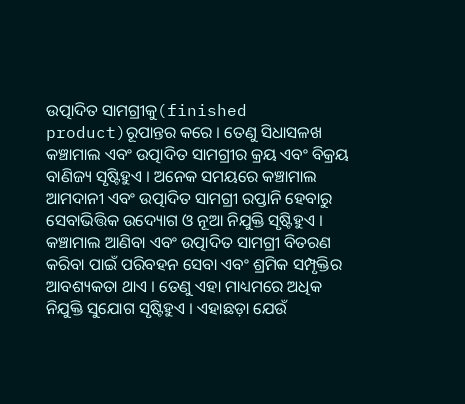ଉତ୍ପାଦିତ ସାମଗ୍ରୀକୁ(finished product)ରୂପାନ୍ତର କରେ । ତେଣୁ ସିଧାସଳଖ କଞ୍ଚାମାଲ ଏବଂ ଉତ୍ପାଦିତ ସାମଗ୍ରୀର କ୍ରୟ ଏବଂ ବିକ୍ରୟ ବାଣିଜ୍ୟ ସୃଷ୍ଟିହୁଏ । ଅନେକ ସମୟରେ କଞ୍ଚାମାଲ ଆମଦାନୀ ଏବଂ ଉତ୍ପାଦିତ ସାମଗ୍ରୀ ରପ୍ତାନି ହେବାରୁ ସେବାଭିତ୍ତିକ ଉଦ୍ୟୋଗ ଓ ନୂଆ ନିଯୁକ୍ତି ସୃଷ୍ଟିହୁଏ । କଞ୍ଚାମାଲ ଆଣିବା ଏବଂ ଉତ୍ପାଦିତ ସାମଗ୍ରୀ ବିତରଣ କରିବା ପାଇଁ ପରିବହନ ସେବା ଏବଂ ଶ୍ରମିକ ସମ୍ପୃକ୍ତିର ଆବଶ୍ୟକତା ଥାଏ । ତେଣୁ ଏହା ମାଧ୍ୟମରେ ଅଧିକ ନିଯୁକ୍ତି ସୁଯୋଗ ସୃଷ୍ଟିହୁଏ । ଏହାଛଡ଼ା ଯେଉଁ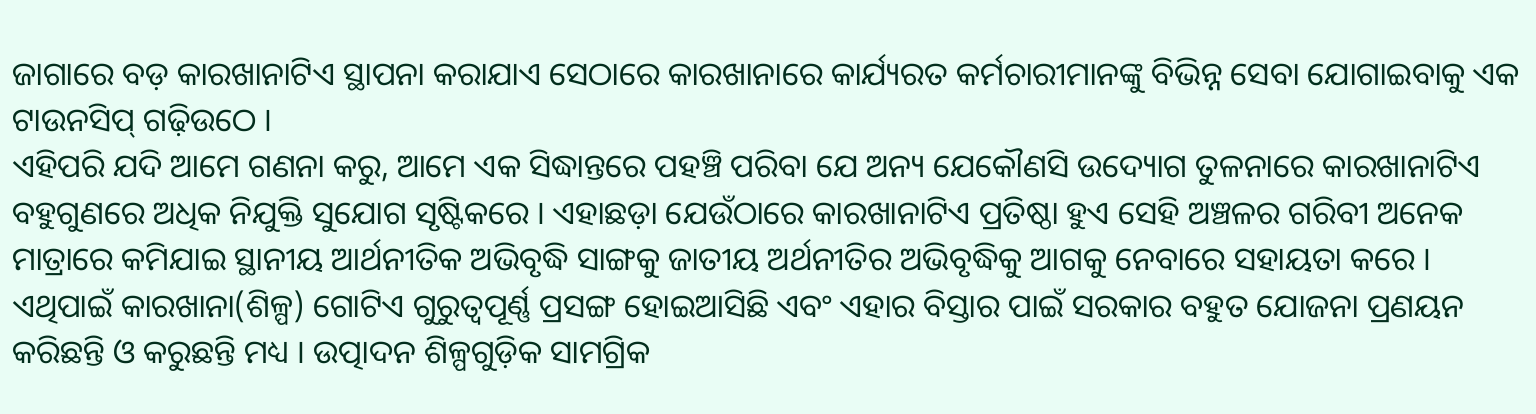ଜାଗାରେ ବଡ଼ କାରଖାନାଟିଏ ସ୍ଥାପନା କରାଯାଏ ସେଠାରେ କାରଖାନାରେ କାର୍ଯ୍ୟରତ କର୍ମଚାରୀମାନଙ୍କୁ ବିଭିନ୍ନ ସେବା ଯୋଗାଇବାକୁ ଏକ ଟାଉନସିପ୍ ଗଢ଼ିଉଠେ ।
ଏହିପରି ଯଦି ଆମେ ଗଣନା କରୁ, ଆମେ ଏକ ସିଦ୍ଧାନ୍ତରେ ପହଞ୍ଚି ପରିବା ଯେ ଅନ୍ୟ ଯେକୌଣସି ଉଦ୍ୟୋଗ ତୁଳନାରେ କାରଖାନାଟିଏ ବହୁଗୁଣରେ ଅଧିକ ନିଯୁକ୍ତି ସୁଯୋଗ ସୃଷ୍ଟିକରେ । ଏହାଛଡ଼ା ଯେଉଁଠାରେ କାରଖାନାଟିଏ ପ୍ରତିଷ୍ଠା ହୁଏ ସେହି ଅଞ୍ଚଳର ଗରିବୀ ଅନେକ ମାତ୍ରାରେ କମିଯାଇ ସ୍ଥାନୀୟ ଆର୍ଥନୀତିକ ଅଭିବୃଦ୍ଧି ସାଙ୍ଗକୁ ଜାତୀୟ ଅର୍ଥନୀତିର ଅଭିବୃଦ୍ଧିକୁ ଆଗକୁ ନେବାରେ ସହାୟତା କରେ । ଏଥିପାଇଁ କାରଖାନା(ଶିଳ୍ପ) ଗୋଟିଏ ଗୁରୁତ୍ୱପୂର୍ଣ୍ଣ ପ୍ରସଙ୍ଗ ହୋଇଆସିଛି ଏବଂ ଏହାର ବିସ୍ତାର ପାଇଁ ସରକାର ବହୁତ ଯୋଜନା ପ୍ରଣୟନ କରିଛନ୍ତି ଓ କରୁଛନ୍ତି ମଧ୍ୟ । ଉତ୍ପାଦନ ଶିଳ୍ପଗୁଡ଼ିକ ସାମଗ୍ରିକ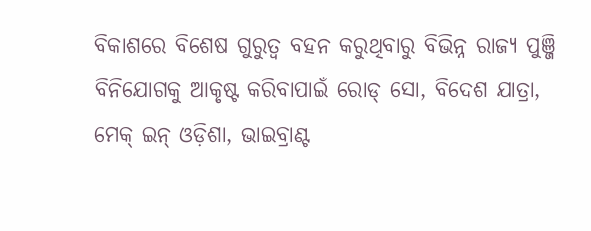ବିକାଶରେ ବିଶେଷ ଗୁରୁତ୍ୱ ବହନ କରୁଥିବାରୁ ବିଭିନ୍ନ ରାଜ୍ୟ ପୁଞ୍ଜି ବିନିଯୋଗକୁ ଆକୃଷ୍ଟ କରିବାପାଇଁ ରୋଡ୍ ସୋ, ବିଦେଶ ଯାତ୍ରା, ମେକ୍ ଇନ୍ ଓଡ଼ିଶା, ଭାଇବ୍ରାଣ୍ଟ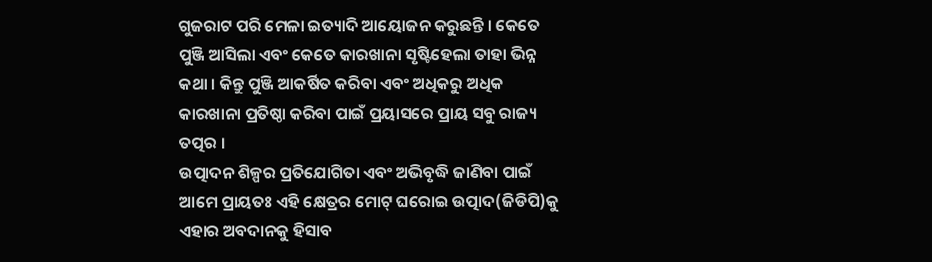ଗୁଜରାଟ ପରି ମେଳା ଇତ୍ୟାଦି ଆୟୋଜନ କରୁଛନ୍ତି । କେତେ ପୁଞ୍ଜି ଆସିଲା ଏବଂ କେତେ କାରଖାନା ସୃଷ୍ଟିହେଲା ତାହା ଭିନ୍ନ କଥା । କିନ୍ତୁ ପୁଞ୍ଜି ଆକର୍ଷିତ କରିବା ଏବଂ ଅଧିକରୁ ଅଧିକ କାରଖାନା ପ୍ରତିଷ୍ଠା କରିବା ପାଇଁ ପ୍ରୟାସରେ ପ୍ରାୟ ସବୁ ରାଜ୍ୟ ତତ୍ପର ।
ଉତ୍ପାଦନ ଶିଳ୍ପର ପ୍ରତିଯୋଗିତା ଏବଂ ଅଭିବୃଦ୍ଧି ଜାଣିବା ପାଇଁ ଆମେ ପ୍ରାୟତଃ ଏହି କ୍ଷେତ୍ରର ମୋଟ୍ ଘରୋଇ ଉତ୍ପାଦ(ଜିଡିପି)କୁ ଏହାର ଅବଦାନକୁ ହିସାବ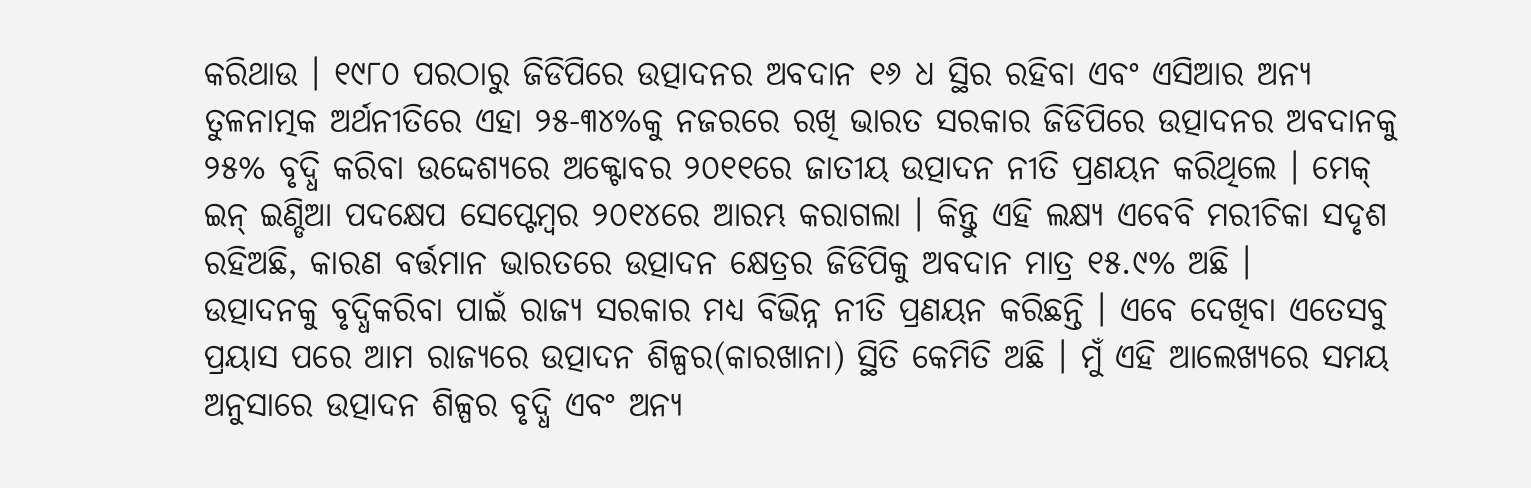କରିଥାଉ । ୧୯୮୦ ପରଠାରୁ ଜିଡିପିରେ ଉତ୍ପାଦନର ଅବଦାନ ୧୬ ଧ ସ୍ଥିର ରହିବା ଏବଂ ଏସିଆର ଅନ୍ୟ ତୁଳନାତ୍ମକ ଅର୍ଥନୀତିରେ ଏହା ୨୫-୩୪%କୁ ନଜରରେ ରଖି ଭାରତ ସରକାର ଜିଡିପିରେ ଉତ୍ପାଦନର ଅବଦାନକୁ ୨୫% ବୃଦ୍ଧି କରିବା ଉଦ୍ଦେଶ୍ୟରେ ଅକ୍ଟୋବର ୨୦୧୧ରେ ଜାତୀୟ ଉତ୍ପାଦନ ନୀତି ପ୍ରଣୟନ କରିଥିଲେ । ମେକ୍ ଇନ୍ ଇଣ୍ଡିଆ ପଦକ୍ଷେପ ସେପ୍ଟେମ୍ବର ୨୦୧୪ରେ ଆରମ୍ଭ କରାଗଲା । କିନ୍ତୁ ଏହି ଲକ୍ଷ୍ୟ ଏବେବି ମରୀଚିକା ସଦୃଶ ରହିଅଛି, କାରଣ ବର୍ତ୍ତମାନ ଭାରତରେ ଉତ୍ପାଦନ କ୍ଷେତ୍ରର ଜିଡିପିକୁ ଅବଦାନ ମାତ୍ର ୧୫.୯% ଅଛି ।
ଉତ୍ପାଦନକୁ ବୃଦ୍ଧିକରିବା ପାଇଁ ରାଜ୍ୟ ସରକାର ମଧ୍ୟ ବିଭିନ୍ନ ନୀତି ପ୍ରଣୟନ କରିଛନ୍ତି । ଏବେ ଦେଖିବା ଏତେସବୁ ପ୍ରୟାସ ପରେ ଆମ ରାଜ୍ୟରେ ଉତ୍ପାଦନ ଶିଳ୍ପର(କାରଖାନା) ସ୍ଥିତି କେମିତି ଅଛି । ମୁଁ ଏହି ଆଲେଖ୍ୟରେ ସମୟ ଅନୁସାରେ ଉତ୍ପାଦନ ଶିଳ୍ପର ବୃଦ୍ଧି ଏବଂ ଅନ୍ୟ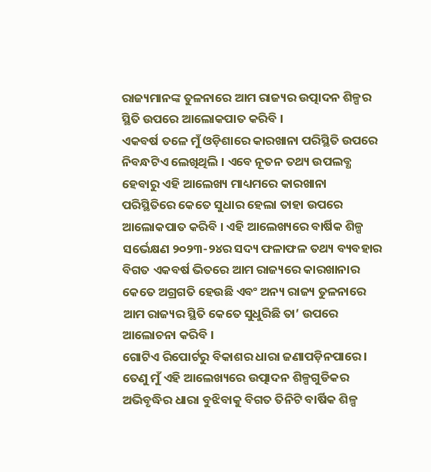ରାଜ୍ୟମାନଙ୍କ ତୁଳନାରେ ଆମ ରାଜ୍ୟର ଉତ୍ପାଦନ ଶିଳ୍ପର ସ୍ଥିତି ଉପରେ ଆଲୋକପାତ କରିବି ।
ଏକବର୍ଷ ତଳେ ମୁଁ ଓଡ଼ିଶାରେ କାରଖାନା ପରିସ୍ଥିତି ଉପରେ ନିବନ୍ଧଟିଏ ଲେଖିଥିଲି । ଏବେ ନୂତନ ତଥ୍ୟ ଉପଲବ୍ଧ ହେବାରୁ ଏହି ଆଲେଖ୍ୟ ମାଧ୍ୟମରେ କାରଖାନା ପରିସ୍ଥିତିରେ କେତେ ସୁଧାର ହେଲା ତାହା ଉପରେ ଆଲୋକପାତ କରିବି । ଏହି ଆଲେଖ୍ୟରେ ବାର୍ଷିକ ଶିଳ୍ପ ସର୍ଭେକ୍ଷଣ ୨୦୨୩-୨୪ର ସଦ୍ୟ ଫଳାଫଳ ତଥ୍ୟ ବ୍ୟବହାର ବିଗତ ଏକବର୍ଷ ଭିତରେ ଆମ ରାଜ୍ୟରେ କାରଖାନାର କେତେ ଅଗ୍ରଗତି ହେଉଛି ଏବଂ ଅନ୍ୟ ରାଜ୍ୟ ତୁଳନାରେ ଆମ ରାଜ୍ୟର ସ୍ଥିତି କେତେ ସୁଧୁରିଛି ତା’ ଉପରେ ଆଲୋଚନା କରିବି ।
ଗୋଟିଏ ରିପୋର୍ଟରୁ ବିକାଶର ଧାରା ଜଣାପଡ଼ିନପାରେ । ତେଣୁ ମୁଁ ଏହି ଆଲେଖ୍ୟରେ ଉତ୍ପାଦନ ଶିଳ୍ପଗୁଡିକର ଅଭିବୃଦ୍ଧିର ଧାରା ବୁଝିବାକୁ ବିଗତ ତିନିଟି ବାର୍ଷିକ ଶିଳ୍ପ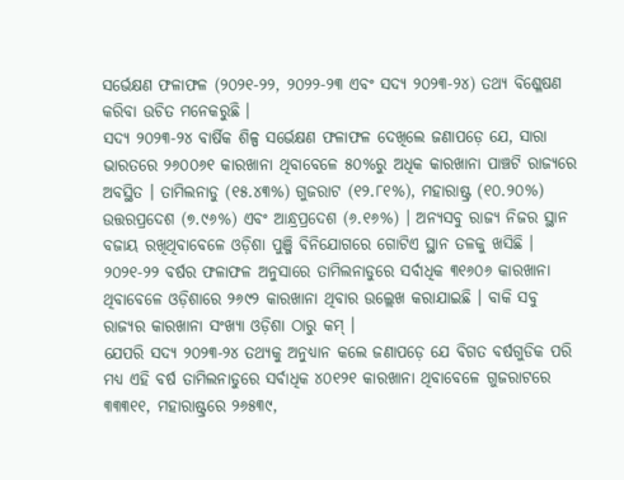ସର୍ଭେକ୍ଷଣ ଫଳାଫଳ (୨୦୨୧-୨୨, ୨୦୨୨-୨୩ ଏବଂ ସଦ୍ୟ ୨୦୨୩-୨୪) ତଥ୍ୟ ବିଶ୍ଳେଷଣ କରିବା ଉଚିତ ମନେକରୁଛି ।
ସଦ୍ୟ ୨୦୨୩-୨୪ ବାର୍ଷିକ ଶିଳ୍ପ ସର୍ଭେକ୍ଷଣ ଫଳାଫଳ ଦେଖିଲେ ଜଣାପଡ଼େ ଯେ, ସାରା ଭାରତରେ ୨୬୦୦୬୧ କାରଖାନା ଥିବାବେଳେ ୫୦%ରୁ ଅଧିକ କାରଖାନା ପାଞ୍ଚଟି ରାଜ୍ୟରେ ଅବସ୍ଥିତ । ତାମିଲନାଡୁ (୧୫.୪୩%) ଗୁଜରାଟ (୧୨.୮୧%), ମହାରାଷ୍ଟ୍ର (୧୦.୨୦%) ଉତ୍ତରପ୍ରଦେଶ (୭.୯୬%) ଏବଂ ଆନ୍ଧ୍ରପ୍ରଦେଶ (୬.୧୬%) । ଅନ୍ୟସବୁ ରାଜ୍ୟ ନିଜର ସ୍ଥାନ ବଜାୟ ରଖିଥିବାବେଳେ ଓଡ଼ିଶା ପୁଞ୍ଜି ବିନିଯୋଗରେ ଗୋଟିଏ ସ୍ଥାନ ତଳକୁ ଖସିଛି । ୨୦୨୧-୨୨ ବର୍ଷର ଫଳାଫଳ ଅନୁସାରେ ତାମିଲନାଡୁରେ ସର୍ବାଧିକ ୩୧୬୦୬ କାରଖାନା ଥିବାବେଳେ ଓଡ଼ିଶାରେ ୨୬୯୨ କାରଖାନା ଥିବାର ଉଲ୍ଲେଖ କରାଯାଇଛି । ବାକି ସବୁ ରାଜ୍ୟର କାରଖାନା ସଂଖ୍ୟା ଓଡ଼ିଶା ଠାରୁ କମ୍ ।
ଯେପରି ସଦ୍ୟ ୨୦୨୩-୨୪ ତଥ୍ୟକୁ ଅନୁଧ୍ୟାନ କଲେ ଜଣାପଡ଼େ ଯେ ବିଗତ ବର୍ଷଗୁଡିକ ପରି ମଧ୍ୟ ଏହି ବର୍ଷ ତାମିଲନାଡୁରେ ସର୍ବାଧିକ ୪୦୧୨୧ କାରଖାନା ଥିବାବେଳେ ଗୁଜରାଟରେ ୩୩୩୧୧, ମହାରାଷ୍ଟ୍ରରେ ୨୬୫୩୯,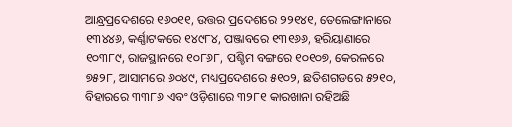ଆନ୍ଧ୍ରପ୍ରଦେଶରେ ୧୬୦୧୧, ଉତ୍ତର ପ୍ରଦେଶରେ ୨୨୧୪୧, ତେଲେଙ୍ଗାନାରେ ୧୩୪୪୬, କର୍ଣ୍ଣାଟକରେ ୧୪୯୮୪, ପଞ୍ଜାବରେ ୧୩୧୬୬, ହରିୟାଣାରେ ୧୦୩୮୯, ରାଜସ୍ଥାନରେ ୧୦୮୬୮, ପଶ୍ଚିମ ବଙ୍ଗରେ ୧୦୧୦୭, କେରଳରେ ୭୫୨୮, ଆସାମରେ ୬୦୪୯, ମଧ୍ୟପ୍ରଦେଶରେ ୫୧୦୨, ଛତିଶଗଡରେ ୫୨୧୦, ବିହାରରେ ୩୩୮୬ ଏବଂ ଓଡ଼ିଶାରେ ୩୨୮୧ କାରଖାନା ରହିଅଛି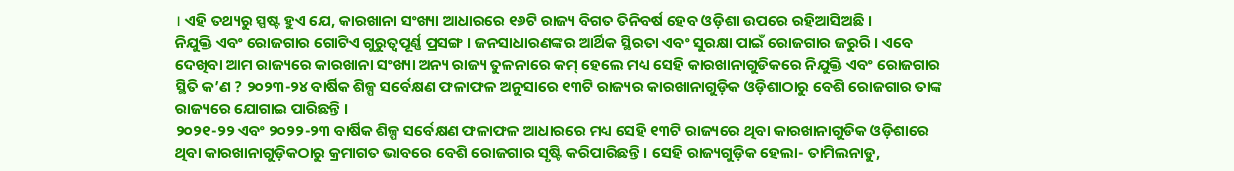। ଏହି ତଥ୍ୟରୁ ସ୍ପଷ୍ଟ ହୁଏ ଯେ, କାରଖାନା ସଂଖ୍ୟା ଆଧାରରେ ୧୬ଟି ରାଜ୍ୟ ବିଗତ ତିନିବର୍ଷ ହେବ ଓଡ଼ିଶା ଉପରେ ରହିଆସିଅଛି ।
ନିଯୁକ୍ତି ଏବଂ ରୋଜଗାର ଗୋଟିଏ ଗୁରୁତ୍ୱପୂର୍ଣ୍ଣ ପ୍ରସଙ୍ଗ । ଜନସାଧାରଣଙ୍କର ଆର୍ଥିକ ସ୍ଥିରତା ଏବଂ ସୁରକ୍ଷା ପାଇଁ ରୋଜଗାର ଜରୁରି । ଏବେ ଦେଖିବା ଆମ ରାଜ୍ୟରେ କାରଖାନା ସଂଖ୍ୟା ଅନ୍ୟ ରାଜ୍ୟ ତୁଳନାରେ କମ୍ ହେଲେ ମଧ୍ୟ ସେହି କାରଖାନାଗୁଡିକରେ ନିଯୁକ୍ତି ଏବଂ ରୋଜଗାର ସ୍ଥିତି କ’ଣ ? ୨୦୨୩-୨୪ ବାର୍ଷିକ ଶିଳ୍ପ ସର୍ବେକ୍ଷଣ ଫଳାଫଳ ଅନୁସାରେ ୧୩ଟି ରାଜ୍ୟର କାରଖାନାଗୁଡ଼ିକ ଓଡ଼ିଶାଠାରୁ ବେଶି ରୋଜଗାର ତାଙ୍କ ରାଜ୍ୟରେ ଯୋଗାଇ ପାରିଛନ୍ତି ।
୨୦୨୧-୨୨ ଏବଂ ୨୦୨୨-୨୩ ବାର୍ଷିକ ଶିଳ୍ପ ସର୍ବେକ୍ଷଣ ଫଳାଫଳ ଆଧାରରେ ମଧ୍ୟ ସେହି ୧୩ଟି ରାଜ୍ୟରେ ଥିବା କାରଖାନାଗୁଡିକ ଓଡ଼ିଶାରେ ଥିବା କାରଖାନାଗୁଡ଼ିକଠାରୁ କ୍ରମାଗତ ଭାବରେ ବେଶି ରୋଜଗାର ସୃଷ୍ଟି କରିପାରିଛନ୍ତି । ସେହି ରାଜ୍ୟଗୁଡ଼ିକ ହେଲା- ତାମିଲନାଡୁ,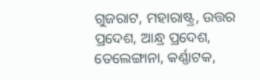ଗୁଜରାଟ, ମହାରାଷ୍ଟ୍ର, ଉତ୍ତର ପ୍ରଦେଶ, ଆନ୍ଧ୍ର ପ୍ରଦେଶ, ତେଲେଙ୍ଗାନା, କର୍ଣ୍ଣାଟକ,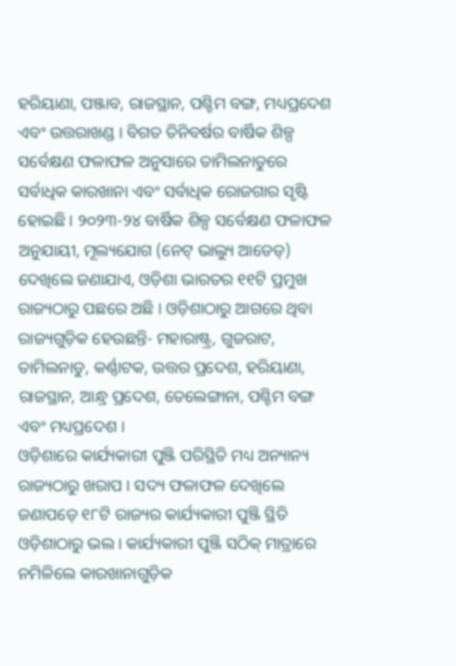ହରିୟାଣା, ପଞ୍ଜାବ, ରାଜସ୍ଥାନ, ପଶ୍ଚିମ ବଙ୍ଗ, ମଧ୍ୟପ୍ରଦେଶ ଏବଂ ଉତ୍ତରାଖଣ୍ଡ । ବିଗତ ତିନିବର୍ଷର ବାର୍ଷିକ ଶିଳ୍ପ ସର୍ବେକ୍ଷଣ ଫଳାଫଳ ଅନୁସାରେ ତାମିଲନାଡୁରେ ସର୍ବାଧିକ କାରଖାନା ଏବଂ ସର୍ବାଧିକ ରୋଜଗାର ସୃଷ୍ଟି ହୋଇଛି । ୨୦୨୩-୨୪ ବାର୍ଷିକ ଶିଳ୍ପ ସର୍ବେକ୍ଷଣ ଫଳାଫଳ ଅନୁଯାୟୀ, ମୂଲ୍ୟଯୋଗ (ନେଟ୍ ଭାଲ୍ୟୁ ଆଡେଡ୍) ଦେଖିଲେ ଜଣାଯାଏ, ଓଡ଼ିଶା ଭାରତର ୧୧ଟି ପ୍ରମୁଖ ରାଜ୍ୟଠାରୁ ପଛରେ ଅଛି । ଓଡ଼ିଶାଠାରୁ ଆଗରେ ଥିବା ରାଜ୍ୟଗୁଡ଼ିକ ହେଉଛନ୍ତି- ମହାରାଷ୍ଟ୍ର, ଗୁଜରାଟ, ତାମିଲନାଡୁ, କର୍ଣ୍ଣାଟକ, ଉତ୍ତର ପ୍ରଦେଶ, ହରିୟାଣା, ରାଜସ୍ଥାନ, ଆନ୍ଧ୍ର ପ୍ରଦେଶ, ତେଲେଙ୍ଗାନା, ପଶ୍ଚିମ ବଙ୍ଗ ଏବଂ ମଧ୍ୟପ୍ରଦେଶ ।
ଓଡ଼ିଶାରେ କାର୍ଯ୍ୟକାରୀ ପୁଞ୍ଜି ପରିସ୍ଥିତି ମଧ୍ୟ ଅନ୍ୟାନ୍ୟ ରାଜ୍ୟଠାରୁ ଖରାପ । ସଦ୍ୟ ଫଳାଫଳ ଦେଖିଲେ ଜଣାପଡ଼େ ୧୮ଟି ରାଜ୍ୟର କାର୍ଯ୍ୟକାରୀ ପୁଞ୍ଜି ସ୍ଥିତି ଓଡ଼ିଶାଠାରୁ ଭଲ । କାର୍ଯ୍ୟକାରୀ ପୁଞ୍ଜି ସଠିକ୍ ମାତ୍ରାରେ ନମିଳିଲେ କାରଖାନାଗୁଡ଼ିକ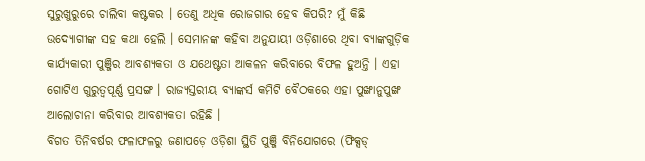ସୁରୁଖୁରୁରେ ଚାଲିବା କଷ୍ଟକର । ତେଣୁ ଅଧିକ ରୋଜଗାର ହେବ କିପରି? ମୁଁ କିଛି ଉଦ୍ୟୋଗୀଙ୍କ ସହ କଥା ହେଲି । ସେମାନଙ୍କ କହିବା ଅନୁଯାୟୀ ଓଡ଼ିଶାରେ ଥିବା ବ୍ୟାଙ୍କଗୁଡ଼ିକ କାର୍ଯ୍ୟକାରୀ ପୁଞ୍ଜିର ଆବଶ୍ୟକତା ଓ ଯଥେଷ୍ଟତା ଆକଳନ କରିବାରେ ବିଫଳ ହୁଅନ୍ତି । ଏହା ଗୋଟିଏ ଗୁରୁତ୍ୱପୂର୍ଣ୍ଣ ପ୍ରସଙ୍ଗ । ରାଜ୍ୟସ୍ତରୀୟ ବ୍ୟାଙ୍କର୍ସ କମିଟି ବୈଠକରେ ଏହା ପୁଙ୍ଖାନୁପୁଙ୍ଖ ଆଲୋଚାନା କରିବାର ଆବଶ୍ୟକତା ରହିଛି ।
ବିଗତ ତିନିବର୍ଷର ଫଳାଫଳରୁ ଜଣାପଡ଼େ ଓଡ଼ିଶା ସ୍ଥିତି ପୁଞ୍ଜି ବିନିଯୋଗରେ (ଫିକ୍ସଡ୍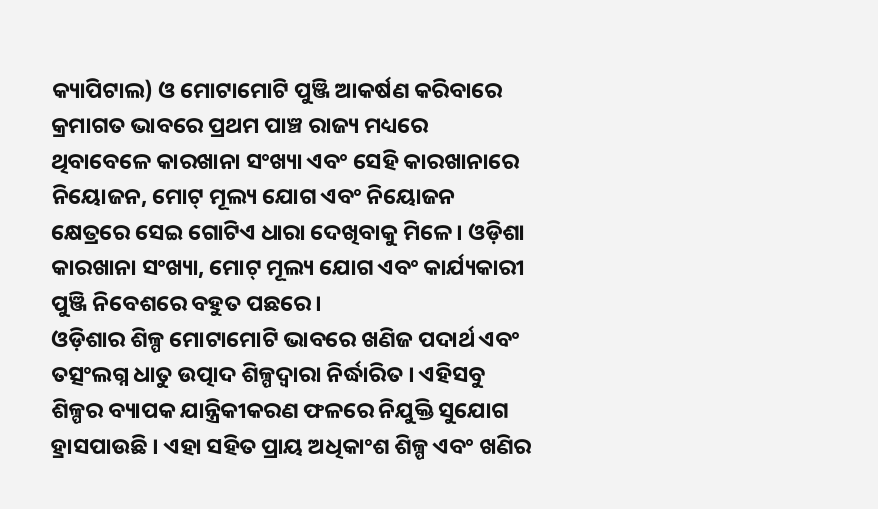କ୍ୟାପିଟାଲ) ଓ ମୋଟାମୋଟି ପୁଞ୍ଜି ଆକର୍ଷଣ କରିବାରେ କ୍ରମାଗତ ଭାବରେ ପ୍ରଥମ ପାଞ୍ଚ ରାଜ୍ୟ ମଧ୍ୟରେ ଥିବାବେଳେ କାରଖାନା ସଂଖ୍ୟା ଏବଂ ସେହି କାରଖାନାରେ ନିୟୋଜନ, ମୋଟ୍ ମୂଲ୍ୟ ଯୋଗ ଏବଂ ନିୟୋଜନ କ୍ଷେତ୍ରରେ ସେଇ ଗୋଟିଏ ଧାରା ଦେଖିବାକୁ ମିଳେ । ଓଡ଼ିଶା କାରଖାନା ସଂଖ୍ୟା, ମୋଟ୍ ମୂଲ୍ୟ ଯୋଗ ଏବଂ କାର୍ଯ୍ୟକାରୀ ପୁଞ୍ଜି ନିବେଶରେ ବହୁତ ପଛରେ ।
ଓଡ଼ିଶାର ଶିଳ୍ପ ମୋଟାମୋଟି ଭାବରେ ଖଣିଜ ପଦାର୍ଥ ଏବଂ ତତ୍ସଂଲଗ୍ନ ଧାତୁ ଉତ୍ପାଦ ଶିଳ୍ପଦ୍ୱାରା ନିର୍ଦ୍ଧାରିତ । ଏହିସବୁ ଶିଳ୍ପର ବ୍ୟାପକ ଯାନ୍ତ୍ରିକୀକରଣ ଫଳରେ ନିଯୁକ୍ତି ସୁଯୋଗ ହ୍ରାସପାଉଛି । ଏହା ସହିତ ପ୍ରାୟ ଅଧିକାଂଶ ଶିଳ୍ପ ଏବଂ ଖଣିର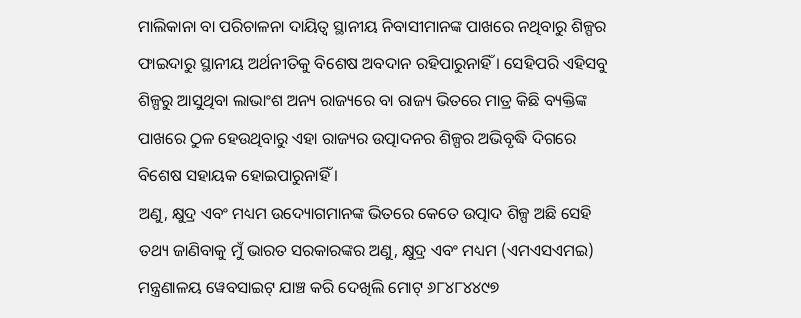ମାଲିକାନା ବା ପରିଚାଳନା ଦାୟିତ୍ୱ ସ୍ଥାନୀୟ ନିବାସୀମାନଙ୍କ ପାଖରେ ନଥିବାରୁ ଶିଳ୍ପର ଫାଇଦାରୁ ସ୍ଥାନୀୟ ଅର୍ଥନୀତିକୁ ବିଶେଷ ଅବଦାନ ରହିପାରୁନାହିଁ । ସେହିପରି ଏହିସବୁ ଶିଳ୍ପରୁ ଆସୁଥିବା ଲାଭାଂଶ ଅନ୍ୟ ରାଜ୍ୟରେ ବା ରାଜ୍ୟ ଭିତରେ ମାତ୍ର କିଛି ବ୍ୟକ୍ତିଙ୍କ ପାଖରେ ଠୁଳ ହେଉଥିବାରୁ ଏହା ରାଜ୍ୟର ଉତ୍ପାଦନର ଶିଳ୍ପର ଅଭିବୃଦ୍ଧି ଦିଗରେ ବିଶେଷ ସହାୟକ ହୋଇପାରୁନାହିଁ ।
ଅଣୁ, କ୍ଷୁଦ୍ର ଏବଂ ମଧ୍ୟମ ଉଦ୍ୟୋଗମାନଙ୍କ ଭିତରେ କେତେ ଉତ୍ପାଦ ଶିଳ୍ପ ଅଛି ସେହି ତଥ୍ୟ ଜାଣିବାକୁ ମୁଁ ଭାରତ ସରକାରଙ୍କର ଅଣୁ, କ୍ଷୁଦ୍ର ଏବଂ ମଧ୍ୟମ (ଏମଏସଏମଇ) ମନ୍ତ୍ରଣାଳୟ ୱେବସାଇଟ୍ ଯାଞ୍ଚ କରି ଦେଖିଲି ମୋଟ୍ ୬୮୪୮୪୪୯୭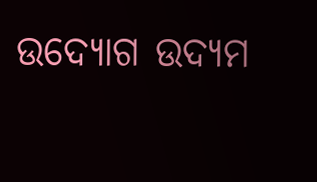ଉଦ୍ୟୋଗ ଉଦ୍ୟମ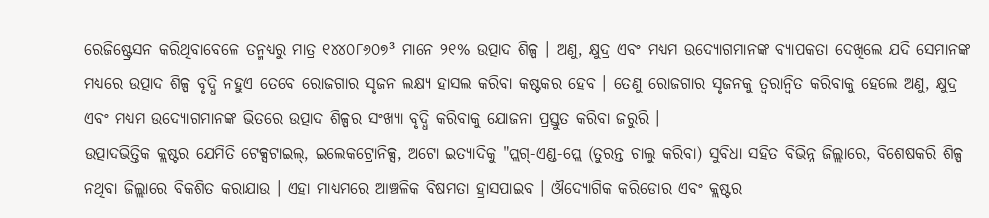ରେଜିଷ୍ଟ୍ରେସନ କରିଥିବାବେଳେ ତନ୍ମଧ୍ୟରୁ ମାତ୍ର ୧୪୪୦୮୬୦୭³ ମାନେ ୨୧% ଉତ୍ପାଦ ଶିଳ୍ପ । ଅଣୁ, କ୍ଷୁଦ୍ର ଏବଂ ମଧ୍ୟମ ଉଦ୍ୟୋଗମାନଙ୍କ ବ୍ୟାପକତା ଦେଖିଲେ ଯଦି ସେମାନଙ୍କ ମଧ୍ୟରେ ଉତ୍ପାଦ ଶିଳ୍ପ ବୃଦ୍ଧି ନହୁଏ ତେବେ ରୋଜଗାର ସୃଜନ ଲକ୍ଷ୍ୟ ହାସଲ କରିବା କଷ୍ଟକର ହେବ । ତେଣୁ ରୋଜଗାର ସୃଜନକୁ ତ୍ୱରାନ୍ୱିତ କରିବାକୁ ହେଲେ ଅଣୁ, କ୍ଷୁଦ୍ର ଏବଂ ମଧ୍ୟମ ଉଦ୍ୟୋଗମାନଙ୍କ ଭିତରେ ଉତ୍ପାଦ ଶିଳ୍ପର ସଂଖ୍ୟା ବୃଦ୍ଧି କରିବାକୁ ଯୋଜନା ପ୍ରସ୍ତୁତ କରିବା ଜରୁରି ।
ଉତ୍ପାଦଭିତ୍ତିକ କ୍ଲଷ୍ଟର ଯେମିତି ଟେକ୍ସଟାଇଲ୍, ଇଲେକଟ୍ରୋନିକ୍ସ, ଅଟୋ ଇତ୍ୟାଦିକୁ "ପ୍ଲଗ୍-ଏଣ୍ଡ-ପ୍ଲେ (ତୁରନ୍ତ ଚାଲୁ କରିବା) ସୁବିଧା ସହିତ ବିଭିନ୍ନ ଜିଲ୍ଲାରେ, ବିଶେଷକରି ଶିଳ୍ପ ନଥିବା ଜିଲ୍ଲାରେ ବିକଶିତ କରାଯାଉ । ଏହା ମାଧ୍ୟମରେ ଆଞ୍ଚଳିକ ବିଷମତା ହ୍ରାସପାଇବ । ଔଦ୍ୟୋଗିକ କରିଡୋର ଏବଂ କ୍ଲଷ୍ଟର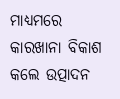ମାଧ୍ୟମରେ କାରଖାନା ବିକାଶ କଲେ ଉତ୍ପାଦନ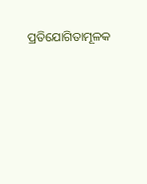ପ୍ରତିଯୋଗିତାମୂଳକ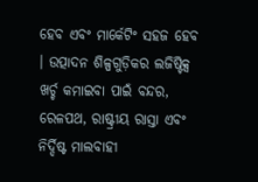ହେବ ଏବଂ ମାର୍କେଟିଂ ସହଜ ହେବ । ଉତ୍ପାଦନ ଶିଳ୍ପଗୁଡ଼ିକର ଲଜିଷ୍ଟିକ୍ସ ଖର୍ଚ୍ଚ କମାଇବା ପାଇଁ ବନ୍ଦର, ରେଳପଥ, ରାଷ୍ଟ୍ରୀୟ ରାସ୍ତା ଏବଂ ନିର୍ଦ୍ଦିଷ୍ଟ ମାଲବାହୀ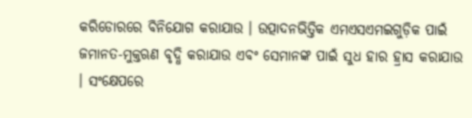କରିଡୋରରେ ବିନିଯୋଗ କରାଯାଉ । ଉତ୍ପାଦନଭିତ୍ତିକ ଏମଏସଏମଇଗୁଡ଼ିକ ପାଇଁ ଜମାନତ-ମୁକ୍ତଋଣ ବୃଦ୍ଧି କରାଯାଉ ଏବଂ ସେମାନଙ୍କ ପାଇଁ ସୁଧ ହାର ହ୍ରାସ କରାଯାଉ । ସଂକ୍ଷେପରେ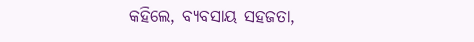କହିଲେ, ବ୍ୟବସାୟ ସହଜତା,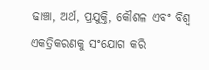ଢାଞ୍ଚା, ଅର୍ଥ, ପ୍ରଯୁକ୍ତି, କୌଶଳ ଏବଂ ବିଶ୍ୱ ଏକତ୍ରିକରଣକୁ ସଂଯୋଗ କରି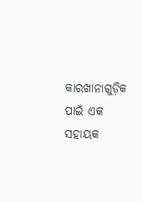କାରଖାନାଗୁଡ଼ିକ ପାଇଁ ଏକ ସହାୟକ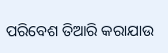ପରିବେଶ ତିଆରି କରାଯାଉ